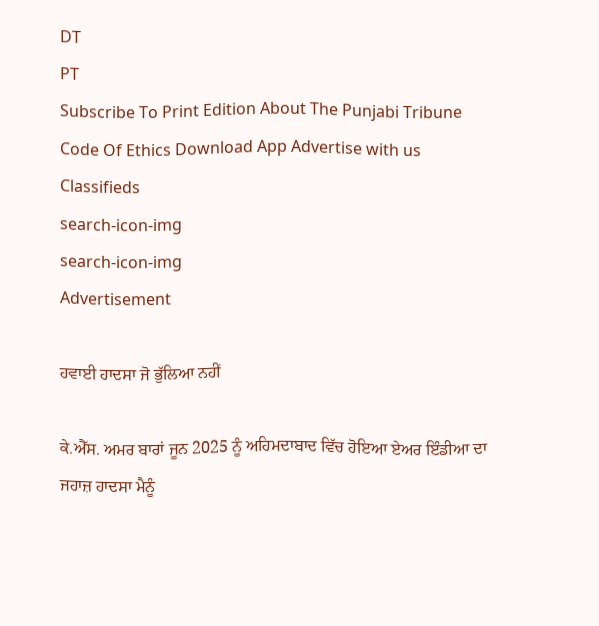DT
PT
Subscribe To Print Edition About The Punjabi Tribune Code Of Ethics Download App Advertise with us Classifieds
search-icon-img
search-icon-img
Advertisement

ਹਵਾਈ ਹਾਦਸਾ ਜੋ ਭੁੱਲਿਆ ਨਹੀਂ

ਕੇ.ਐੱਸ. ਅਮਰ ਬਾਰਾਂ ਜੂਨ 2025 ਨੂੰ ਅਹਿਮਦਾਬਾਦ ਵਿੱਚ ਹੋਇਆ ਏਅਰ ਇੰਡੀਆ ਦਾ ਜਹਾਜ਼ ਹਾਦਸਾ ਮੈਨੂੰ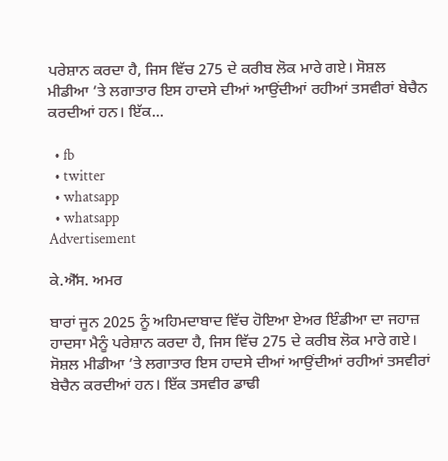ਪਰੇਸ਼ਾਨ ਕਰਦਾ ਹੈ, ਜਿਸ ਵਿੱਚ 275 ਦੇ ਕਰੀਬ ਲੋਕ ਮਾਰੇ ਗਏ। ਸੋਸ਼ਲ ਮੀਡੀਆ ’ਤੇ ਲਗਾਤਾਰ ਇਸ ਹਾਦਸੇ ਦੀਆਂ ਆਉਂਦੀਆਂ ਰਹੀਆਂ ਤਸਵੀਰਾਂ ਬੇਚੈਨ ਕਰਦੀਆਂ ਹਨ। ਇੱਕ...

  • fb
  • twitter
  • whatsapp
  • whatsapp
Advertisement

ਕੇ.ਐੱਸ. ਅਮਰ

ਬਾਰਾਂ ਜੂਨ 2025 ਨੂੰ ਅਹਿਮਦਾਬਾਦ ਵਿੱਚ ਹੋਇਆ ਏਅਰ ਇੰਡੀਆ ਦਾ ਜਹਾਜ਼ ਹਾਦਸਾ ਮੈਨੂੰ ਪਰੇਸ਼ਾਨ ਕਰਦਾ ਹੈ, ਜਿਸ ਵਿੱਚ 275 ਦੇ ਕਰੀਬ ਲੋਕ ਮਾਰੇ ਗਏ। ਸੋਸ਼ਲ ਮੀਡੀਆ ’ਤੇ ਲਗਾਤਾਰ ਇਸ ਹਾਦਸੇ ਦੀਆਂ ਆਉਂਦੀਆਂ ਰਹੀਆਂ ਤਸਵੀਰਾਂ ਬੇਚੈਨ ਕਰਦੀਆਂ ਹਨ। ਇੱਕ ਤਸਵੀਰ ਡਾਢੀ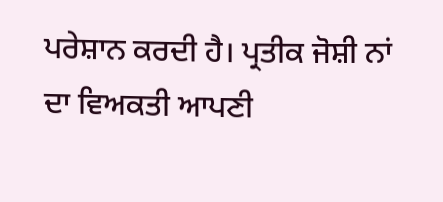ਪਰੇਸ਼ਾਨ ਕਰਦੀ ਹੈ। ਪ੍ਰਤੀਕ ਜੋਸ਼ੀ ਨਾਂ ਦਾ ਵਿਅਕਤੀ ਆਪਣੀ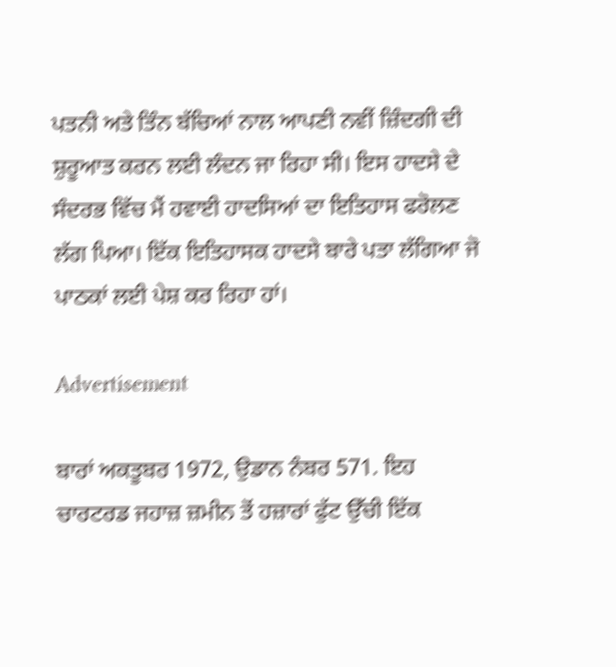ਪਤਨੀ ਅਤੇ ਤਿੰਨ ਬੱਚਿਆਂ ਨਾਲ ਆਪਣੀ ਨਵੀਂ ਜ਼ਿੰਦਗੀ ਦੀ ਸ਼ੁਰੂਆਤ ਕਰਨ ਲਈ ਲੰਦਨ ਜਾ ਰਿਹਾ ਸੀ। ਇਸ ਹਾਦਸੇ ਦੇ ਸੰਦਰਭ ਵਿੱਚ ਮੈਂ ਹਵਾਈ ਹਾਦਸਿਆਂ ਦਾ ਇਤਿਹਾਸ ਫਰੋਲਣ ਲੱਗ ਪਿਆ। ਇੱਕ ਇਤਿਹਾਸਕ ਹਾਦਸੇ ਬਾਰੇ ਪਤਾ ਲੱਗਿਆ ਜੋ ਪਾਠਕਾਂ ਲਈ ਪੇਸ਼ ਕਰ ਰਿਹਾ ਹਾਂ।

Advertisement

ਬਾਰਾਂ ਅਕਤੂਬਰ 1972, ਉਡਾਨ ਨੰਬਰ 571. ਇਹ ਚਾਰਟਰਡ ਜਹਾਜ਼ ਜ਼ਮੀਨ ਤੋਂ ਹਜ਼ਾਰਾਂ ਫੁੱਟ ਉੱਚੀ ਇੱਕ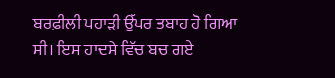ਬਰਫ਼ੀਲੀ ਪਹਾੜੀ ਉੱਪਰ ਤਬਾਹ ਹੋ ਗਿਆ ਸੀ। ਇਸ ਹਾਦਸੇ ਵਿੱਚ ਬਚ ਗਏ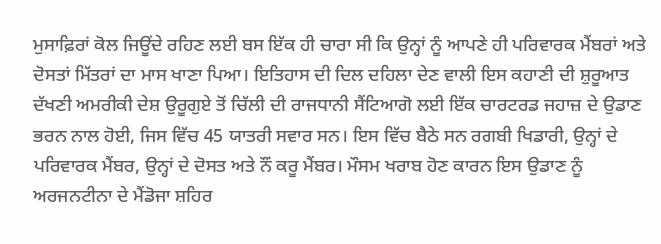ਮੁਸਾਫ਼ਿਰਾਂ ਕੋਲ ਜਿਊਂਦੇ ਰਹਿਣ ਲਈ ਬਸ ਇੱਕ ਹੀ ਚਾਰਾ ਸੀ ਕਿ ਉਨ੍ਹਾਂ ਨੂੰ ਆਪਣੇ ਹੀ ਪਰਿਵਾਰਕ ਮੈਂਬਰਾਂ ਅਤੇ ਦੋਸਤਾਂ ਮਿੱਤਰਾਂ ਦਾ ਮਾਸ ਖਾਣਾ ਪਿਆ। ਇਤਿਹਾਸ ਦੀ ਦਿਲ ਦਹਿਲਾ ਦੇਣ ਵਾਲੀ ਇਸ ਕਹਾਣੀ ਦੀ ਸ਼ੁਰੂਆਤ ਦੱਖਣੀ ਅਮਰੀਕੀ ਦੇਸ਼ ਉਰੂਗੁਏ ਤੋਂ ਚਿੱਲੀ ਦੀ ਰਾਜਧਾਨੀ ਸੈਂਟਿਆਗੋ ਲਈ ਇੱਕ ਚਾਰਟਰਡ ਜਹਾਜ਼ ਦੇ ਉਡਾਣ ਭਰਨ ਨਾਲ ਹੋਈ, ਜਿਸ ਵਿੱਚ 45 ਯਾਤਰੀ ਸਵਾਰ ਸਨ। ਇਸ ਵਿੱਚ ਬੈਠੇ ਸਨ ਰਗਬੀ ਖਿਡਾਰੀ, ਉਨ੍ਹਾਂ ਦੇ ਪਰਿਵਾਰਕ ਮੈਂਬਰ, ਉਨ੍ਹਾਂ ਦੇ ਦੋਸਤ ਅਤੇ ਨੌਂ ਕਰੂ ਮੈਂਬਰ। ਮੌਸਮ ਖਰਾਬ ਹੋਣ ਕਾਰਨ ਇਸ ਉਡਾਣ ਨੂੰ ਅਰਜਨਟੀਨਾ ਦੇ ਮੈਂਡੋਜਾ ਸ਼ਹਿਰ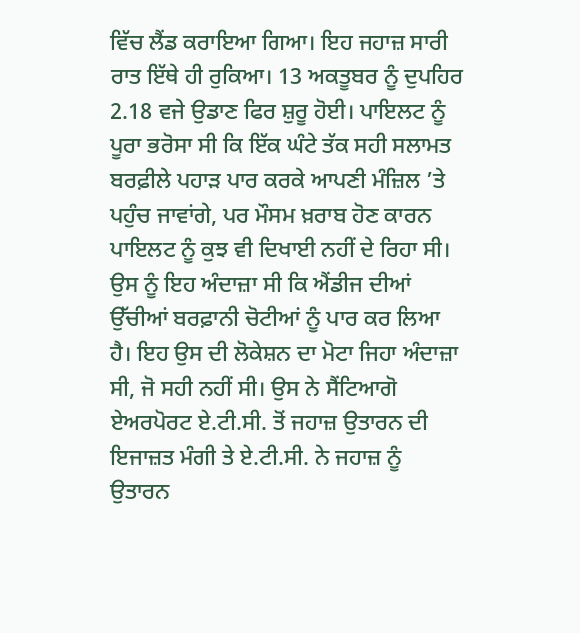ਵਿੱਚ ਲੈਂਡ ਕਰਾਇਆ ਗਿਆ। ਇਹ ਜਹਾਜ਼ ਸਾਰੀ ਰਾਤ ਇੱਥੇ ਹੀ ਰੁਕਿਆ। 13 ਅਕਤੂਬਰ ਨੂੰ ਦੁਪਹਿਰ 2.18 ਵਜੇ ਉਡਾਣ ਫਿਰ ਸ਼ੁਰੂ ਹੋਈ। ਪਾਇਲਟ ਨੂੰ ਪੂਰਾ ਭਰੋਸਾ ਸੀ ਕਿ ਇੱਕ ਘੰਟੇ ਤੱਕ ਸਹੀ ਸਲਾਮਤ ਬਰਫ਼ੀਲੇ ਪਹਾੜ ਪਾਰ ਕਰਕੇ ਆਪਣੀ ਮੰਜ਼ਿਲ ’ਤੇ ਪਹੁੰਚ ਜਾਵਾਂਗੇ, ਪਰ ਮੌਸਮ ਖ਼ਰਾਬ ਹੋਣ ਕਾਰਨ ਪਾਇਲਟ ਨੂੰ ਕੁਝ ਵੀ ਦਿਖਾਈ ਨਹੀਂ ਦੇ ਰਿਹਾ ਸੀ। ਉਸ ਨੂੰ ਇਹ ਅੰਦਾਜ਼ਾ ਸੀ ਕਿ ਐਂਡੀਜ ਦੀਆਂ ਉੱਚੀਆਂ ਬਰਫ਼ਾਨੀ ਚੋਟੀਆਂ ਨੂੰ ਪਾਰ ਕਰ ਲਿਆ ਹੈ। ਇਹ ਉਸ ਦੀ ਲੋਕੇਸ਼ਨ ਦਾ ਮੋਟਾ ਜਿਹਾ ਅੰਦਾਜ਼ਾ ਸੀ, ਜੋ ਸਹੀ ਨਹੀਂ ਸੀ। ਉਸ ਨੇ ਸੈਂਟਿਆਗੋ ਏਅਰਪੋਰਟ ਏ.ਟੀ.ਸੀ. ਤੋਂ ਜਹਾਜ਼ ਉਤਾਰਨ ਦੀ ਇਜਾਜ਼ਤ ਮੰਗੀ ਤੇ ਏ.ਟੀ.ਸੀ. ਨੇ ਜਹਾਜ਼ ਨੂੰ ਉਤਾਰਨ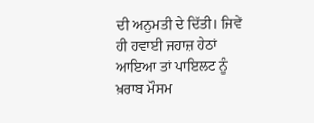ਦੀ ਅਨੁਮਤੀ ਦੇ ਦਿੱਤੀ। ਜਿਵੇਂ ਹੀ ਹਵਾਈ ਜਹਾਜ਼ ਹੇਠਾਂ ਆਇਆ ਤਾਂ ਪਾਇਲਟ ਨੂੰ ਖ਼ਰਾਬ ਮੌਸਮ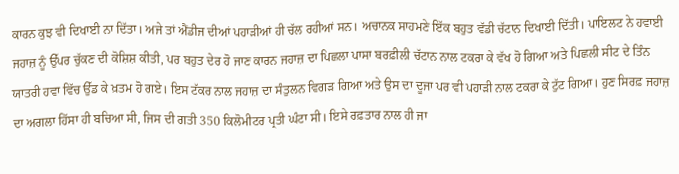ਕਾਰਨ ਕੁਝ ਵੀ ਦਿਖਾਈ ਨਾ ਦਿੱਤਾ। ਅਜੇ ਤਾਂ ਐਂਡੀਜ ਦੀਆਂ ਪਹਾੜੀਆਂ ਹੀ ਚੱਲ ਰਹੀਆਂ ਸਨ। ਅਚਾਨਕ ਸਾਹਮਣੇ ਇੱਕ ਬਹੁਤ ਵੱਡੀ ਚੱਟਾਨ ਦਿਖਾਈ ਦਿੱਤੀ। ਪਾਇਲਟ ਨੇ ਹਵਾਈ ਜਹਾਜ਼ ਨੂੰ ਉੱਪਰ ਚੁੱਕਣ ਦੀ ਕੋਸ਼ਿਸ਼ ਕੀਤੀ, ਪਰ ਬਹੁਤ ਦੇਰ ਹੋ ਜਾਣ ਕਾਰਨ ਜਹਾਜ਼ ਦਾ ਪਿਛਲਾ ਪਾਸਾ ਬਰਫ਼ੀਲੀ ਚੱਟਾਨ ਨਾਲ ਟਕਰਾ ਕੇ ਵੱਖ ਹੋ ਗਿਆ ਅਤੇ ਪਿਛਲੀ ਸੀਟ ਦੇ ਤਿੰਨ ਯਾਤਰੀ ਹਵਾ ਵਿੱਚ ਉੱਡ ਕੇ ਖ਼ਤਮ ਹੋ ਗਏ। ਇਸ ਟੱਕਰ ਨਾਲ ਜਹਾਜ਼ ਦਾ ਸੰਤੁਲਨ ਵਿਗੜ ਗਿਆ ਅਤੇ ਉਸ ਦਾ ਦੂਜਾ ਪਰ ਵੀ ਪਹਾੜੀ ਨਾਲ ਟਕਰਾ ਕੇ ਟੁੱਟ ਗਿਆ। ਹੁਣ ਸਿਰਫ਼ ਜਹਾਜ਼ ਦਾ ਅਗਲਾ ਹਿੱਸਾ ਹੀ ਬਚਿਆ ਸੀ, ਜਿਸ ਦੀ ਗਤੀ 350 ਕਿਲੋਮੀਟਰ ਪ੍ਰਤੀ ਘੰਟਾ ਸੀ। ਇਸੇ ਰਫ਼ਤਾਰ ਨਾਲ ਹੀ ਜਾ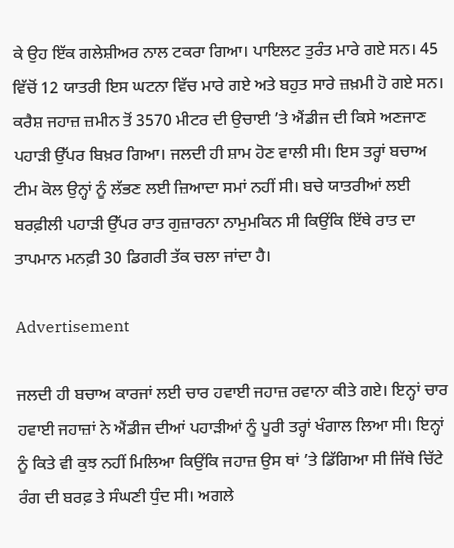ਕੇ ਉਹ ਇੱਕ ਗਲੇਸ਼ੀਅਰ ਨਾਲ ਟਕਰਾ ਗਿਆ। ਪਾਇਲਟ ਤੁਰੰਤ ਮਾਰੇ ਗਏ ਸਨ। 45 ਵਿੱਚੋਂ 12 ਯਾਤਰੀ ਇਸ ਘਟਨਾ ਵਿੱਚ ਮਾਰੇ ਗਏ ਅਤੇ ਬਹੁਤ ਸਾਰੇ ਜ਼ਖ਼ਮੀ ਹੋ ਗਏ ਸਨ। ਕਰੈਸ਼ ਜਹਾਜ਼ ਜ਼ਮੀਨ ਤੋਂ 3570 ਮੀਟਰ ਦੀ ਉਚਾਈ ’ਤੇ ਐਂਡੀਜ ਦੀ ਕਿਸੇ ਅਣਜਾਣ ਪਹਾੜੀ ਉੱਪਰ ਬਿਖ਼ਰ ਗਿਆ। ਜਲਦੀ ਹੀ ਸ਼ਾਮ ਹੋਣ ਵਾਲੀ ਸੀ। ਇਸ ਤਰ੍ਹਾਂ ਬਚਾਅ ਟੀਮ ਕੋਲ ਉਨ੍ਹਾਂ ਨੂੰ ਲੱਭਣ ਲਈ ਜ਼ਿਆਦਾ ਸਮਾਂ ਨਹੀਂ ਸੀ। ਬਚੇ ਯਾਤਰੀਆਂ ਲਈ ਬਰਫ਼ੀਲੀ ਪਹਾੜੀ ਉੱਪਰ ਰਾਤ ਗੁਜ਼ਾਰਨਾ ਨਾਮੁਮਕਿਨ ਸੀ ਕਿਉਂਕਿ ਇੱਥੇ ਰਾਤ ਦਾ ਤਾਪਮਾਨ ਮਨਫ਼ੀ 30 ਡਿਗਰੀ ਤੱਕ ਚਲਾ ਜਾਂਦਾ ਹੈ।

Advertisement

ਜਲਦੀ ਹੀ ਬਚਾਅ ਕਾਰਜਾਂ ਲਈ ਚਾਰ ਹਵਾਈ ਜਹਾਜ਼ ਰਵਾਨਾ ਕੀਤੇ ਗਏ। ਇਨ੍ਹਾਂ ਚਾਰ ਹਵਾਈ ਜਹਾਜ਼ਾਂ ਨੇ ਐਂਡੀਜ ਦੀਆਂ ਪਹਾੜੀਆਂ ਨੂੰ ਪੂਰੀ ਤਰ੍ਹਾਂ ਖੰਗਾਲ ਲਿਆ ਸੀ। ਇਨ੍ਹਾਂ ਨੂੰ ਕਿਤੇ ਵੀ ਕੁਝ ਨਹੀਂ ਮਿਲਿਆ ਕਿਉਂਕਿ ਜਹਾਜ਼ ਉਸ ਥਾਂ ’ਤੇ ਡਿੱਗਿਆ ਸੀ ਜਿੱਥੇ ਚਿੱਟੇ ਰੰਗ ਦੀ ਬਰਫ਼ ਤੇ ਸੰਘਣੀ ਧੁੰਦ ਸੀ। ਅਗਲੇ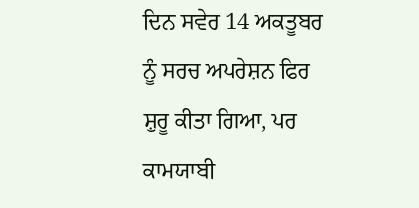ਦਿਨ ਸਵੇਰ 14 ਅਕਤੂਬਰ ਨੂੰ ਸਰਚ ਅਪਰੇਸ਼ਨ ਫਿਰ ਸ਼ੁਰੂ ਕੀਤਾ ਗਿਆ, ਪਰ ਕਾਮਯਾਬੀ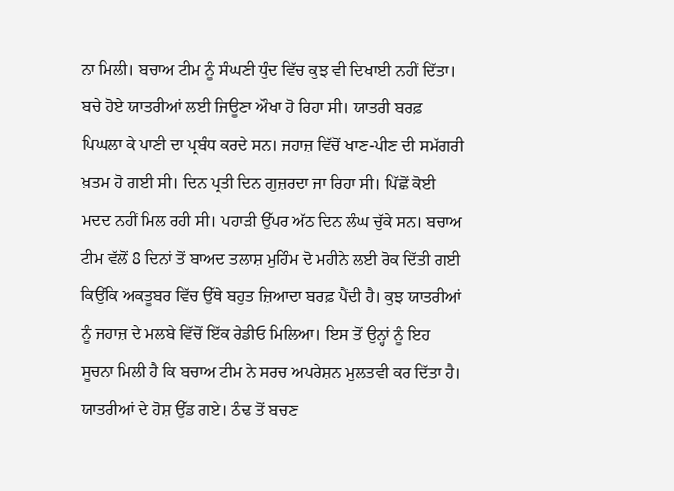ਨਾ ਮਿਲੀ। ਬਚਾਅ ਟੀਮ ਨੂੰ ਸੰਘਣੀ ਧੁੰਦ ਵਿੱਚ ਕੁਝ ਵੀ ਦਿਖਾਈ ਨਹੀਂ ਦਿੱਤਾ। ਬਚੇ ਹੋਏ ਯਾਤਰੀਆਂ ਲਈ ਜਿਊਣਾ ਔਖਾ ਹੋ ਰਿਹਾ ਸੀ। ਯਾਤਰੀ ਬਰਫ਼ ਪਿਘਲਾ ਕੇ ਪਾਣੀ ਦਾ ਪ੍ਰਬੰਧ ਕਰਦੇ ਸਨ। ਜਹਾਜ਼ ਵਿੱਚੋਂ ਖਾਣ-ਪੀਣ ਦੀ ਸਮੱਗਰੀ ਖ਼ਤਮ ਹੋ ਗਈ ਸੀ। ਦਿਨ ਪ੍ਰਤੀ ਦਿਨ ਗੁਜ਼ਰਦਾ ਜਾ ਰਿਹਾ ਸੀ। ਪਿੱਛੋਂ ਕੋਈ ਮਦਦ ਨਹੀਂ ਮਿਲ ਰਹੀ ਸੀ। ਪਹਾੜੀ ਉੱਪਰ ਅੱਠ ਦਿਨ ਲੰਘ ਚੁੱਕੇ ਸਨ। ਬਚਾਅ ਟੀਮ ਵੱਲੋਂ 8 ਦਿਨਾਂ ਤੋਂ ਬਾਅਦ ਤਲਾਸ਼ ਮੁਹਿੰਮ ਦੋ ਮਹੀਨੇ ਲਈ ਰੋਕ ਦਿੱਤੀ ਗਈ ਕਿਉਂਕਿ ਅਕਤੂਬਰ ਵਿੱਚ ਉੱਥੇ ਬਹੁਤ ਜ਼ਿਆਦਾ ਬਰਫ਼ ਪੈਂਦੀ ਹੈ। ਕੁਝ ਯਾਤਰੀਆਂ ਨੂੰ ਜਹਾਜ਼ ਦੇ ਮਲਬੇ ਵਿੱਚੋਂ ਇੱਕ ਰੇਡੀਓ ਮਿਲਿਆ। ਇਸ ਤੋਂ ਉਨ੍ਹਾਂ ਨੂੰ ਇਹ ਸੂਚਨਾ ਮਿਲੀ ਹੈ ਕਿ ਬਚਾਅ ਟੀਮ ਨੇ ਸਰਚ ਅਪਰੇਸ਼ਨ ਮੁਲਤਵੀ ਕਰ ਦਿੱਤਾ ਹੈ। ਯਾਤਰੀਆਂ ਦੇ ਹੋਸ਼ ਉੱਡ ਗਏ। ਠੰਢ ਤੋਂ ਬਚਣ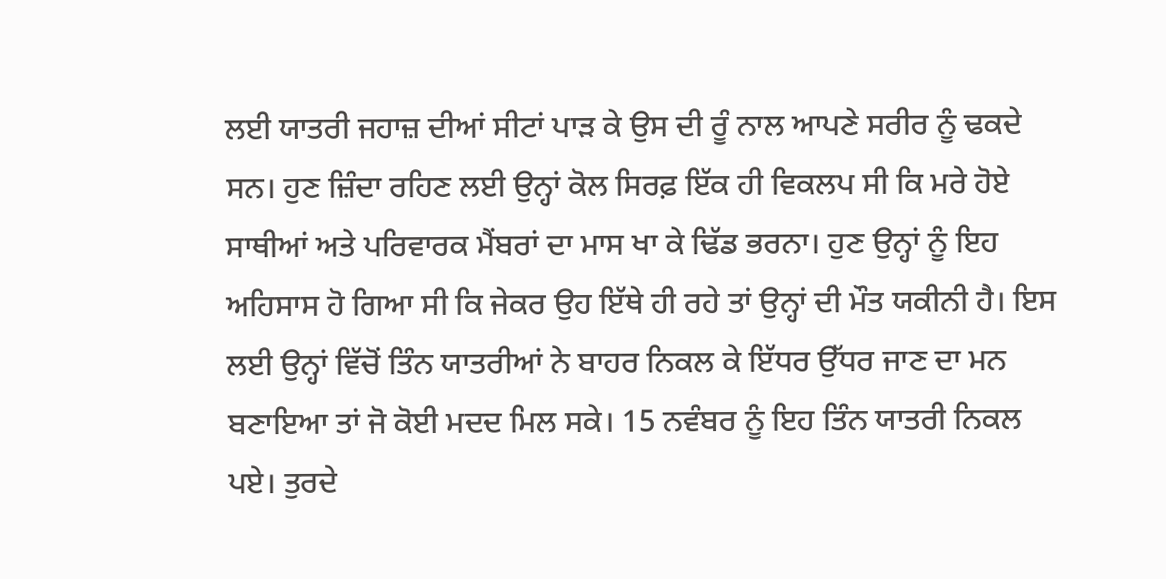ਲਈ ਯਾਤਰੀ ਜਹਾਜ਼ ਦੀਆਂ ਸੀਟਾਂ ਪਾੜ ਕੇ ਉਸ ਦੀ ਰੂੰ ਨਾਲ ਆਪਣੇ ਸਰੀਰ ਨੂੰ ਢਕਦੇ ਸਨ। ਹੁਣ ਜ਼ਿੰਦਾ ਰਹਿਣ ਲਈ ਉਨ੍ਹਾਂ ਕੋਲ ਸਿਰਫ਼ ਇੱਕ ਹੀ ਵਿਕਲਪ ਸੀ ਕਿ ਮਰੇ ਹੋਏ ਸਾਥੀਆਂ ਅਤੇ ਪਰਿਵਾਰਕ ਮੈਂਬਰਾਂ ਦਾ ਮਾਸ ਖਾ ਕੇ ਢਿੱਡ ਭਰਨਾ। ਹੁਣ ਉਨ੍ਹਾਂ ਨੂੰ ਇਹ ਅਹਿਸਾਸ ਹੋ ਗਿਆ ਸੀ ਕਿ ਜੇਕਰ ਉਹ ਇੱਥੇ ਹੀ ਰਹੇ ਤਾਂ ਉਨ੍ਹਾਂ ਦੀ ਮੌਤ ਯਕੀਨੀ ਹੈ। ਇਸ ਲਈ ਉਨ੍ਹਾਂ ਵਿੱਚੋਂ ਤਿੰਨ ਯਾਤਰੀਆਂ ਨੇ ਬਾਹਰ ਨਿਕਲ ਕੇ ਇੱਧਰ ਉੱਧਰ ਜਾਣ ਦਾ ਮਨ ਬਣਾਇਆ ਤਾਂ ਜੋ ਕੋਈ ਮਦਦ ਮਿਲ ਸਕੇ। 15 ਨਵੰਬਰ ਨੂੰ ਇਹ ਤਿੰਨ ਯਾਤਰੀ ਨਿਕਲ ਪਏ। ਤੁਰਦੇ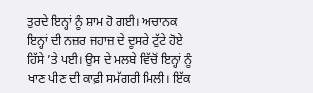ਤੁਰਦੇ ਇਨ੍ਹਾਂ ਨੂੰ ਸ਼ਾਮ ਹੋ ਗਈ। ਅਚਾਨਕ ਇਨ੍ਹਾਂ ਦੀ ਨਜ਼ਰ ਜਹਾਜ਼ ਦੇ ਦੂਸਰੇ ਟੁੱਟੇ ਹੋਏ ਹਿੱਸੇ ’ਤੇ ਪਈ। ਉਸ ਦੇ ਮਲਬੇ ਵਿੱਚੋਂ ਇਨ੍ਹਾਂ ਨੂੰ ਖਾਣ ਪੀਣ ਦੀ ਕਾਫ਼ੀ ਸਮੱਗਰੀ ਮਿਲੀ। ਇੱਕ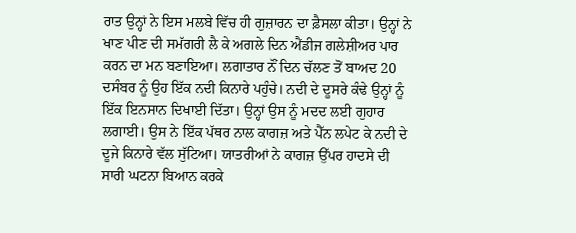ਰਾਤ ਉਨ੍ਹਾਂ ਨੇ ਇਸ ਮਲਬੇ ਵਿੱਚ ਹੀ ਗੁਜ਼ਾਰਨ ਦਾ ਫ਼ੈਸਲਾ ਕੀਤਾ। ਉਨ੍ਹਾਂ ਨੇ ਖਾਣ ਪੀਣ ਦੀ ਸਮੱਗਰੀ ਲੈ ਕੇ ਅਗਲੇ ਦਿਨ ਐਂਡੀਜ ਗਲੇਸ਼ੀਅਰ ਪਾਰ ਕਰਨ ਦਾ ਮਨ ਬਣਾਇਆ। ਲਗਾਤਾਰ ਨੌਂ ਦਿਨ ਚੱਲਣ ਤੋਂ ਬਾਅਦ 20 ਦਸੰਬਰ ਨੂੰ ਉਹ ਇੱਕ ਨਦੀ ਕਿਨਾਰੇ ਪਹੁੰਚੇ। ਨਦੀ ਦੇ ਦੂਸਰੇ ਕੰਢੇ ਉਨ੍ਹਾਂ ਨੂੰ ਇੱਕ ਇਨਸਾਨ ਦਿਖਾਈ ਦਿੱਤਾ। ਉਨ੍ਹਾਂ ਉਸ ਨੂੰ ਮਦਦ ਲਈ ਗੁਹਾਰ ਲਗਾਈ। ਉਸ ਨੇ ਇੱਕ ਪੱਥਰ ਨਾਲ ਕਾਗਜ਼ ਅਤੇ ਪੈੱਨ ਲਪੇਟ ਕੇ ਨਦੀ ਦੇ ਦੂਜੇ ਕਿਨਾਰੇ ਵੱਲ ਸੁੱਟਿਆ। ਯਾਤਰੀਆਂ ਨੇ ਕਾਗਜ਼ ਉੱਪਰ ਹਾਦਸੇ ਦੀ ਸਾਰੀ ਘਟਨਾ ਬਿਆਨ ਕਰਕੇ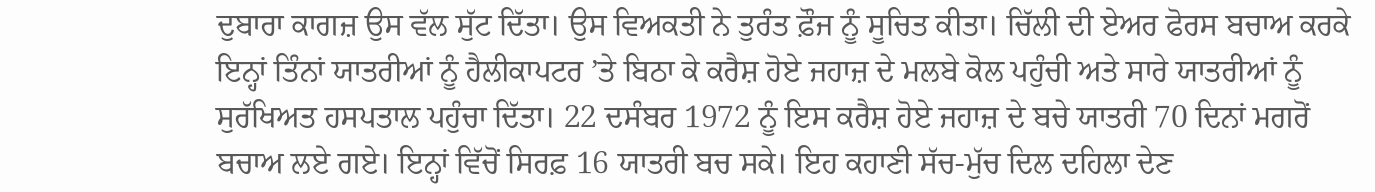ਦੁਬਾਰਾ ਕਾਗਜ਼ ਉਸ ਵੱਲ ਸੁੱਟ ਦਿੱਤਾ। ਉਸ ਵਿਅਕਤੀ ਨੇ ਤੁਰੰਤ ਫ਼ੌਜ ਨੂੰ ਸੂਚਿਤ ਕੀਤਾ। ਚਿੱਲੀ ਦੀ ਏਅਰ ਫੋਰਸ ਬਚਾਅ ਕਰਕੇ ਇਨ੍ਹਾਂ ਤਿੰਨਾਂ ਯਾਤਰੀਆਂ ਨੂੰ ਹੈਲੀਕਾਪਟਰ ’ਤੇ ਬਿਠਾ ਕੇ ਕਰੈਸ਼ ਹੋਏ ਜਹਾਜ਼ ਦੇ ਮਲਬੇ ਕੋਲ ਪਹੁੰਚੀ ਅਤੇ ਸਾਰੇ ਯਾਤਰੀਆਂ ਨੂੰ ਸੁਰੱਖਿਅਤ ਹਸਪਤਾਲ ਪਹੁੰਚਾ ਦਿੱਤਾ। 22 ਦਸੰਬਰ 1972 ਨੂੰ ਇਸ ਕਰੈਸ਼ ਹੋਏ ਜਹਾਜ਼ ਦੇ ਬਚੇ ਯਾਤਰੀ 70 ਦਿਨਾਂ ਮਗਰੋਂ ਬਚਾਅ ਲਏ ਗਏ। ਇਨ੍ਹਾਂ ਵਿੱਚੋਂ ਸਿਰਫ਼ 16 ਯਾਤਰੀ ਬਚ ਸਕੇ। ਇਹ ਕਹਾਣੀ ਸੱਚ-ਮੁੱਚ ਦਿਲ ਦਹਿਲਾ ਦੇਣ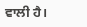ਵਾਲੀ ਹੈ।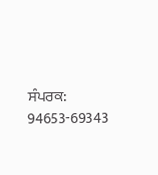ਸੰਪਰਕ: 94653-69343